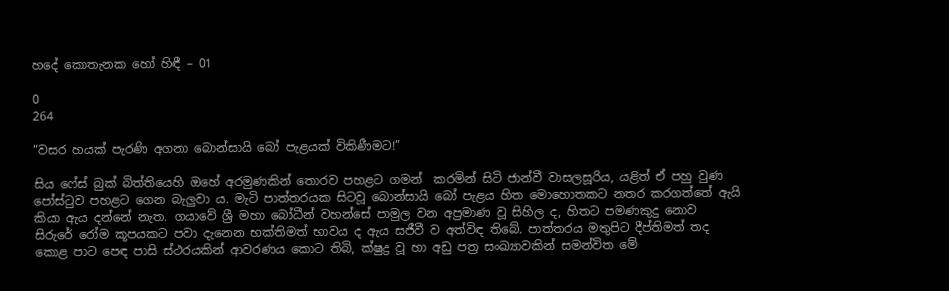හදේ කොතැනක හෝ හිඳී – 01

0
264

“වසර හයක් පැරණි අගනා බොන්සායි බෝ පැළයක් විකිණීමට!”

සිය ෆේස් බුක් බිත්තියෙහි ඔහේ අරමුණකින් තොරව පහළට ගමන්  කරමින් සිටි ජාන්වී වාසලසූරිය, යළිත් ඒ පහු වුණ පෝස්ටුව පහළට ගෙන බැලුවා ය. මැටි පාත්තරයක සිටවූ බොන්සායි බෝ පැළය හිත මොහොතකට නතර කරගත්තේ ඇයි කියා ඇය දන්නේ නැත. ගයාවේ ශ්‍රී මහා බෝධීන් වහන්සේ පාමුල වන අප්‍රමාණ වූ සිහිල ද, හිතට පමණකුදු නොව සිරුරේ රෝම කූපයකට පවා දැනෙන භක්තිමත් භාවය ද ඇය සජීවී ව අත්විඳ තිබේ. පාත්තරය මතුපිට දීප්තිමත් තද කොළ පාට පෙඳ පාසි ස්ථරයකින් ආවරණය කොට තිබි, ක්ෂුද්‍ර වූ හා අඩු පත්‍ර සංඛ්‍යාවකින් සමන්විත මේ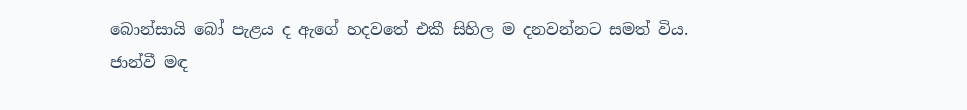බොන්සායි බෝ පැළය ද ඇගේ හදවතේ එකී සිහිල ම දනවන්නට සමත් විය. ජාන්වී මඳ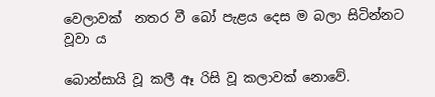වෙලාවක්  නතර වී බෝ පැළය දෙස ම බලා සිටින්නට වූවා ය

බොන්සායි වූ කලී ඈ රිසි වූ කලාවක් නොවේ.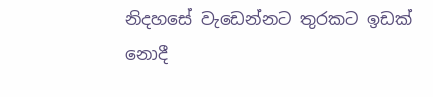නිදහසේ වැඩෙන්නට තුරකට ඉඩක්   නොදී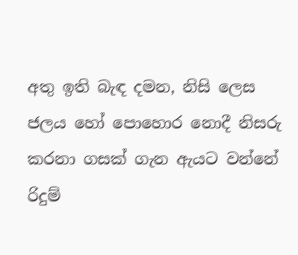අතු ඉති බැඳ දමන, නිසි ලෙස ජලය හෝ පොහොර නොදී නිසරු කරනා ගසක් ගැන ඇයට වන්නේ රිදුම්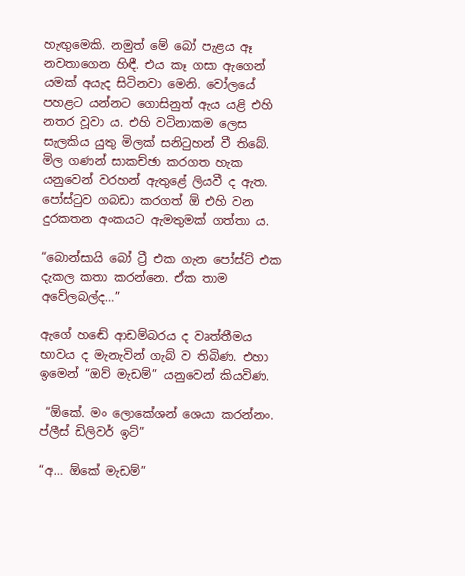හැඟුමෙකි. නමුත් මේ බෝ පැළය ඈ නවතාගෙන හිඳී. එය කෑ ගසා ඇගෙන් යමක් අයැද සිටිනවා මෙනි. වෝලයේ පහළට යන්නට ගොසිනුත් ඇය යළි එහි නතර වූවා ය. එහි වටිනාකම ලෙස සැලකිය යුතු මිලක් සනිටුහන් වී තිබේ. මිල ගණන් සාකච්ඡා කරගත හැක යනුවෙන් වරහන් ඇතුළේ ලියවී ද ඇත. පෝස්ටුව ගබඩා කරගත් ඕ එහි වන දුරකතන අංකයට ඇමතුමක් ගත්තා ය.

“බොන්සායි බෝ ට්‍රී එක ගැන පෝස්ට් එක දැකල කතා කරන්නෙ. ඒක තාම අවේලබල්ද…”

ඇගේ හඬේ ආඩම්බරය ද වෘත්තීමය භාවය ද මැනැවින් ගැබ් ව තිබිණ. එහා ඉමෙන් “ඔව් මැඩම්” යනුවෙන් කියවිණ.

 “ඕකේ. මං ලොකේශන් ශෙයා කරන්නං. ප්ලීස් ඩිලිවර් ඉට්”

“අ… ඕකේ මැඩම්”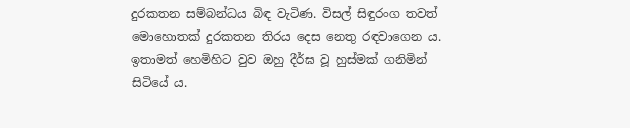දුරකතන සම්බන්ධය බිඳ වැටිණ. විසල් සිඳුරංග තවත් මොහොතක් දුරකතන තිරය දෙස නෙතු රඳවාගෙන ය. ඉතාමත් හෙමිහිට වුව ඔහු දීර්ඝ වූ හුස්මක් ගනිමින් සිටියේ ය.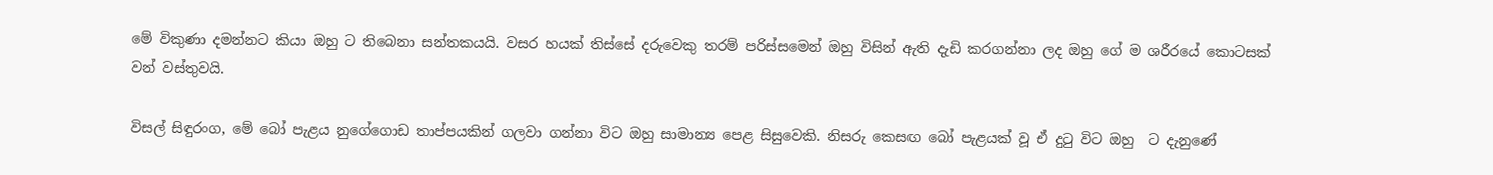මේ විකුණා දමන්නට කියා ඔහු ට තිබෙනා සන්තකයයි. වසර හයක් තිස්සේ දරුවෙකු තරම් පරිස්සමෙන් ඔහු විසින් ඇති දැඩි කරගන්නා ලද ඔහු ගේ ම ශරීරයේ කොටසක් වන් වස්තුවයි.

විසල් සිඳුරංග, මේ බෝ පැළය නුගේගොඩ තාප්පයකින් ගලවා ගන්නා විට ඔහු සාමාන්‍ය පෙළ සිසුවෙකි. නිසරු කෙසඟ බෝ පැළයක් වූ ඒ දුටු විට ඔහු  ට දැනුණේ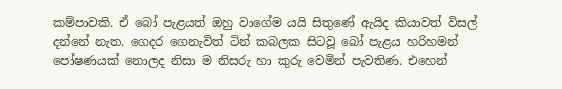කම්පාවකි. ඒ බෝ පැළයත් ඔහු වාගේම යයි සිතුණේ ඇයිද කියාවත් විසල් දන්නේ නැත. ගෙදර ගෙනැවිත් ටින් කබලක සිටවූ බෝ පැළය හරිහමන් පෝෂණයක් නොලද නිසා ම නිසරු හා කුරු වෙමින් පැවතිණ. එහෙන්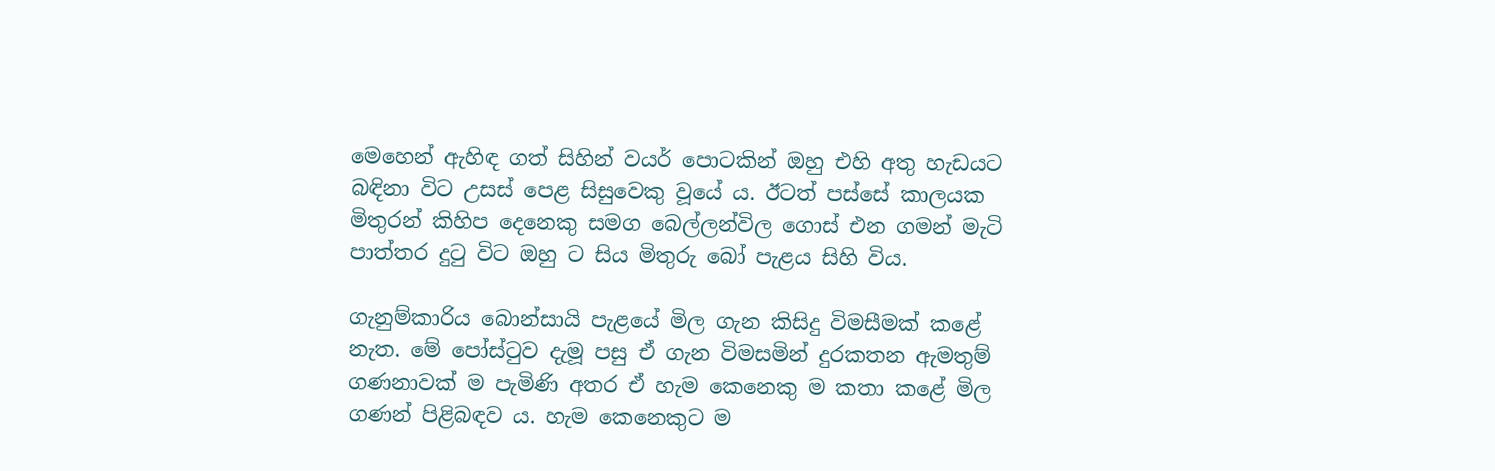මෙහෙන් ඇහිඳ ගත් සිහින් වයර් පොටකින් ඔහු එහි අතු හැඩයට බඳිනා විට උසස් පෙළ සිසුවෙකු වූයේ ය. ඊටත් පස්සේ කාලයක මිතුරන් කිහිප දෙනෙකු සමග බෙල්ලන්විල ගොස් එන ගමන් මැටි පාත්තර දුටු විට ඔහු ට සිය මිතුරු බෝ පැළය සිහි විය.

ගැනුම්කාරිය බොන්සායි පැළයේ මිල ගැන කිසිදු විමසීමක් කළේ නැත. මේ පෝස්ටුව දැමූ පසු ඒ ගැන විමසමින් දුරකතන ඇමතුම් ගණනාවක් ම පැමිණි අතර ඒ හැම කෙනෙකු ම කතා කළේ මිල ගණන් පිළිබඳව ය. හැම කෙනෙකුට ම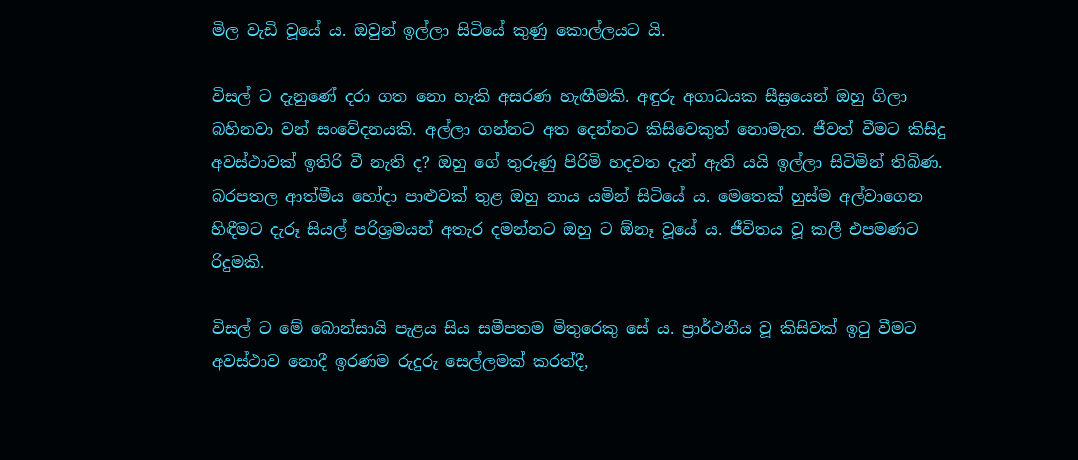මිල වැඩි වූයේ ය. ඔවුන් ඉල්ලා සිටියේ කුණු කොල්ලයට යි.

විසල් ට දැනුණේ දරා ගත නො හැකි අසරණ හැඟීමකි. අඳුරු අගාධයක සීඝ්‍රයෙන් ඔහු ගිලා බහිනවා වන් සංවේදනයකි. අල්ලා ගන්නට අත දෙන්නට කිසිවෙකුත් නොමැත. ජීවත් වීමට කිසිදු අවස්ථාවක් ඉතිරි වී නැති ද? ඔහු ගේ තුරුණු පිරිමි හදවත දැන් ඇති යයි ඉල්ලා සිටිමින් තිබිණ. බරපතල ආත්මීය හෝදා පාළුවක් තුළ ඔහු නාය යමින් සිටියේ ය. මෙතෙක් හුස්ම අල්වාගෙන හිඳීමට දැරූ සියල් පරිශ්‍රමයන් අතැර දමන්නට ඔහු ට ඕනෑ වූයේ ය. ජීවිතය වූ කලී එපමණට රිදුමකි.

විසල් ට මේ බොන්සායි පැළය සිය සමීපතම මිතුරෙකු සේ ය. ප්‍රාර්ථනීය වූ කිසිවක් ඉටු වීමට අවස්ථාව නොදී ඉරණම රුදුරු සෙල්ලමක් කරත්දී,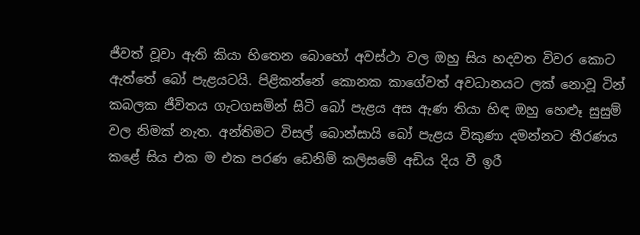ජීවත් වූවා ඇති කියා හිතෙන බොහෝ අවස්ථා වල ඔහු සිය හදවත විවර කොට ඇත්තේ බෝ පැළයටයි. පිළිකන්නේ කොනක කාගේවත් අවධානයට ලක් නොවූ ටින් කබලක ජීවිතය ගැටගසමින් සිටි බෝ පැළය අස ඇණ තියා හිඳ ඔහු හෙළූ සුසුම් වල නිමක් නැත. අන්තිමට විසල් බොන්සායි බෝ පැළය විකුණා දමන්නට තීරණය කළේ සිය එක ම එක පරණ ඩෙනිම් කලිසමේ අඩිය දිය වී ඉරී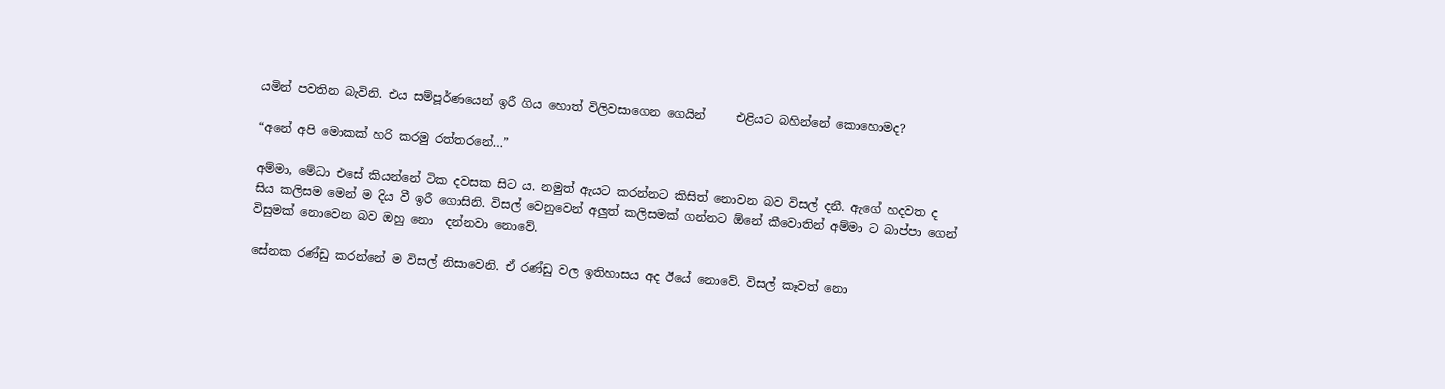යමින් පවතින බැවිනි. එය සම්පූර්ණයෙන් ඉරී ගිය හොත් විලිවසාගෙන ගෙයින්     එළියට බහින්නේ කොහොමද?

“අනේ අපි මොකක් හරි කරමු රත්තරනේ…”

අම්මා, මේධා එසේ කියන්නේ ටික දවසක සිට ය. නමුත් ඇයට කරන්නට කිසිත් නොවන බව විසල් දනී. ඇගේ හදවත ද සිය කලිසම මෙන් ම දිය වී ඉරී ගොසිනි. විසල් වෙනුවෙන් අලුත් කලිසමක් ගන්නට ඕනේ කීවොතින් අම්මා ට බාප්පා ගෙන් විසුමක් නොවෙන බව ඔහු නො  දන්නවා නොවේ.

සේනක රණ්ඩු කරන්නේ ම විසල් නිසාවෙනි. ඒ රණ්ඩු වල ඉතිහාසය අද ඊයේ නොවේ. විසල් කෑවත් නො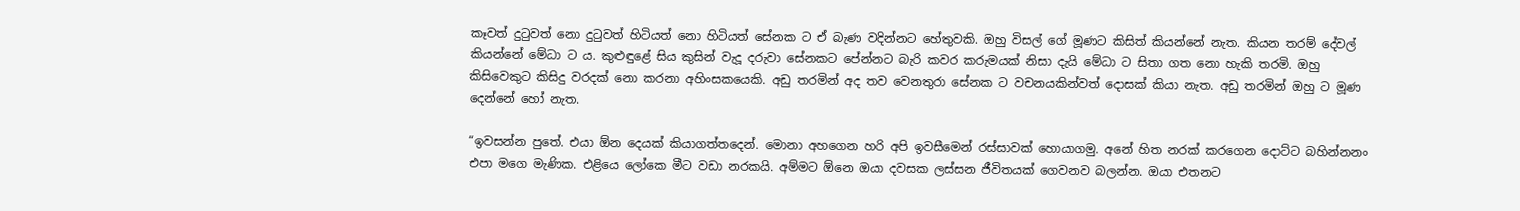කෑවත් දුටුවත් නො දුටුවත් හිටියත් නො හිටියත් සේනක ට ඒ බැණ වදින්නට හේතුවකි. ඔහු විසල් ගේ මූණට කිසිත් කියන්නේ නැත. කියන තරම් දේවල් කියන්නේ මේධා ට ය. කුළුඳුළේ සිය කුසින් වැදූ දරුවා සේනකට පේන්නට බැරි කවර කරුමයක් නිසා දැයි මේධා ට සිතා ගත නො හැකි තරමි. ඔහු කිසිවෙකුට කිසිදු වරදක් නො කරනා අහිංසකයෙකි. අඩු තරමින් අද තව වෙනතුරා සේනක ට වචනයකින්වත් දොසක් කියා නැත. අඩු තරමින් ඔහු ට මූණ දෙන්නේ හෝ නැත.

“ඉවසන්න පුතේ. එයා ඕන දෙයක් කියාගත්තදෙන්. මොනා අහගෙන හරි අපි ඉවසීමෙන් රස්සාවක් හොයාගමු. අනේ හිත නරක් කරගෙන දොට්ට බහින්නනං එපා මගෙ මැණික. එළියෙ ලෝකෙ මීට වඩා නරකයි. අම්මට ඕනෙ ඔයා දවසක ලස්සන ජීවිතයක් ගෙවනව බලන්න. ඔයා එතනට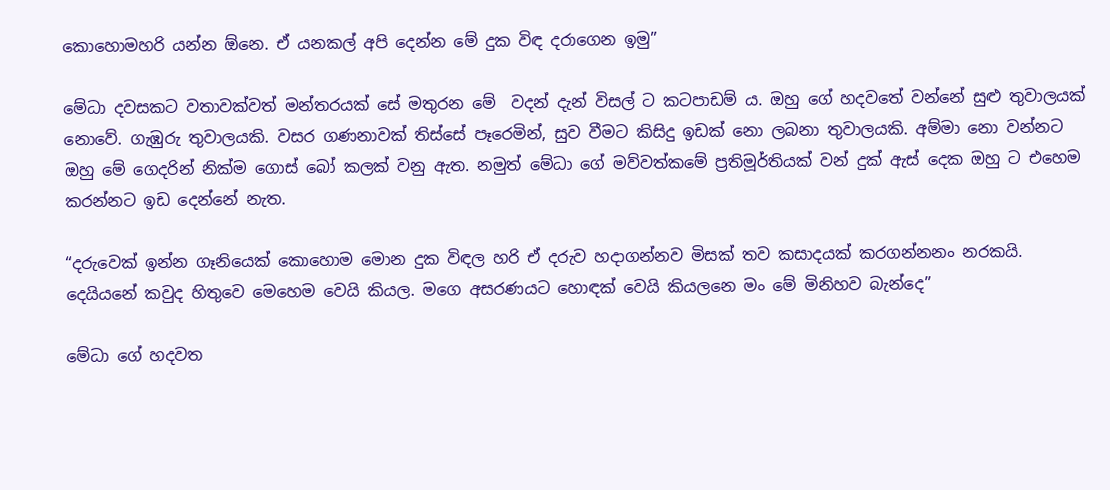කොහොමහරි යන්න ඕනෙ. ඒ යනකල් අපි දෙන්න මේ දුක විඳ දරාගෙන ඉමු”

මේධා දවසකට වතාවක්වත් මන්තරයක් සේ මතුරන මේ  වදන් දැන් විසල් ට කටපාඩම් ය. ඔහු ගේ හදවතේ වන්නේ සුළු තුවාලයක් නොවේ. ගැඹුරු තුවාලයකි. වසර ගණනාවක් තිස්සේ පෑරෙමින්, සුව වීමට කිසිදු ඉඩක් නො ලබනා තුවාලයකි. අම්මා නො වන්නට ඔහු මේ ගෙදරින් නික්ම ගොස් බෝ කලක් වනු ඇත. නමුත් මේධා ගේ මව්වත්කමේ ප්‍රතිමූර්තියක් වන් දුක් ඇස් දෙක ඔහු ට එහෙම කරන්නට ඉඩ දෙන්නේ නැත.

“දරුවෙක් ඉන්න ගෑනියෙක් කොහොම මොන දුක විඳල හරි ඒ දරුව හදාගන්නව මිසක් තව කසාදයක් කරගන්නනං නරකයි. දෙයියනේ කවුද හිතුවෙ මෙහෙම වෙයි කියල. මගෙ අසරණයට හොඳක් වෙයි කියලනෙ මං මේ මිනිහව බැන්දෙ”

මේධා ගේ හදවත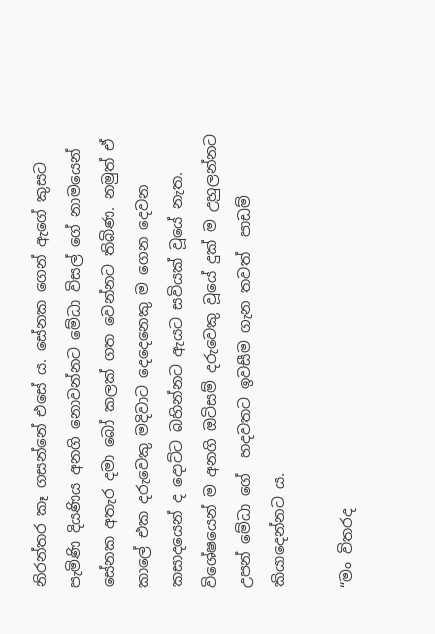නිරන්තර කෑ ගසන්නේ එසේ ය. සේනක ගෙන් ඇගේ කුසට පැමිණි දියණිය අනගි නොවන්නට මේධා විසල් ගේ නාමයෙන්  සේනක අතැර දමා බෝ කලක් ගත වෙන්නට තිබිණ. නමුත් ඒ කාලේ එක දරුවෙකු මදිවාට දෙදෙනෙකු ම ගෙන දෙවන කසාදයෙන් ද දොට්ට බහින්නට ඇයට සවියක් වූයේ නැත. විශේෂයෙන් ම අනගි ඔටිසම් දරුවෙකු වූයේ දුක් ම උහුලන්නට උපන් මේධා ගේ  හදවතට ඉවසීම ගැන තවත්  පාඩම් කියාදෙන්නට ය.

“මං විතරද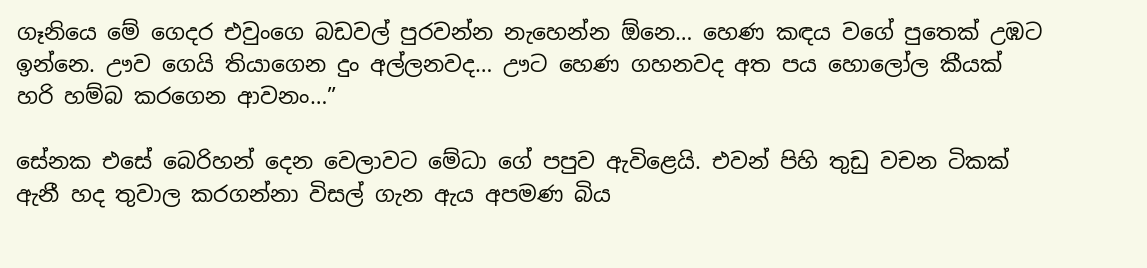ගෑනියෙ මේ ගෙදර එවුංගෙ බඩවල් පුරවන්න නැහෙන්න ඕනෙ… හෙණ කඳය වගේ පුතෙක් උඹට ඉන්නෙ. ඌව ගෙයි තියාගෙන දුං අල්ලනවද… ඌට හෙණ ගහනවද අත පය හොලෝල කීයක් හරි හම්බ කරගෙන ආවනං…”

සේනක එසේ බෙරිහන් දෙන වෙලාවට මේධා ගේ පපුව ඇවිළෙයි. එවන් පිහි තුඩු වචන ටිකක් ඇනී හද තුවාල කරගන්නා විසල් ගැන ඇය අපමණ බිය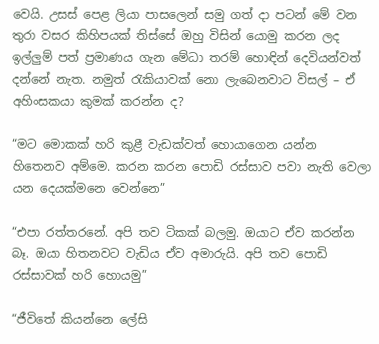වෙයි. උසස් පෙළ ලියා පාසලෙන් සමු ගත් දා පටන් මේ වන තුරා වසර කිහිපයක් තිස්සේ ඔහු විසින් යොමු කරන ලද ඉල්ලුම් පත් ප්‍රමාණය ගැන මේධා තරම් හොඳින් දෙවියන්වත් දන්නේ නැත. නමුත් රැකියාවක් නො ලැබෙනවාට විසල් – ඒ අහිංසකයා කුමක් කරන්න ද?

“මට මොකක් හරි කුළී වැඩක්වත් හොයාගෙන යන්න හිතෙනව අම්මෙ. කරන කරන පොඩි රස්සාව පවා නැති වෙලා යන දෙයක්මනෙ වෙන්නෙ”

“එපා රත්තරනේ. අපි තව ටිකක් බලමු. ඔයාට ඒව කරන්න බෑ. ඔයා හිතනවට වැඩිය ඒව අමාරුයි. අපි තව පොඩි රස්සාවක් හරි හොයමු”

“ජීවිතේ කියන්නෙ ලේසි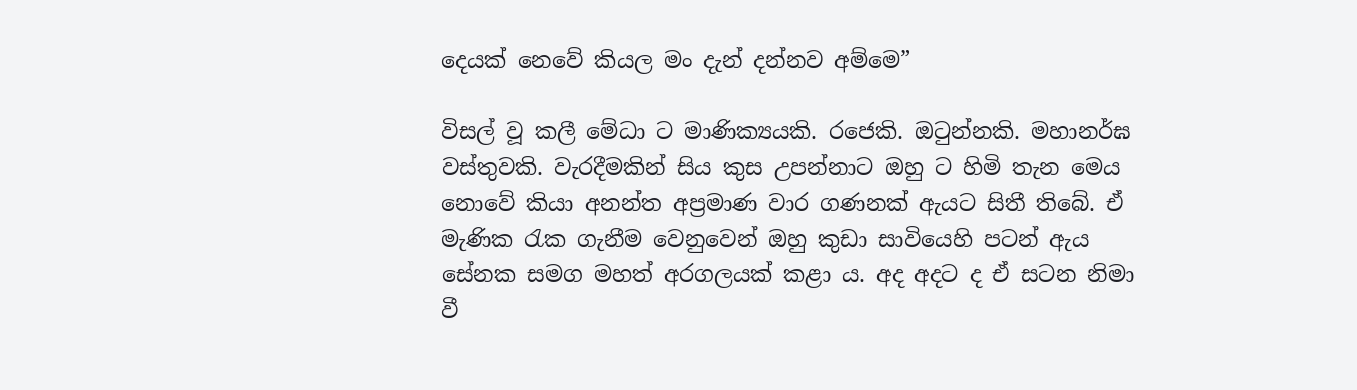දෙයක් නෙවේ කියල මං දැන් දන්නව අම්මෙ”

විසල් වූ කලී මේධා ට මාණික්‍යයකි. රජෙකි. ඔටුන්නකි. මහානර්ඝ වස්තුවකි. වැරදීමකින් සිය කුස උපන්නාට ඔහු ට හිමි තැන මෙය නොවේ කියා අනන්ත අප්‍රමාණ වාර ගණනක් ඇයට සිතී තිබේ. ඒ මැණික රැක ගැනීම වෙනුවෙන් ඔහු කුඩා සාවියෙහි පටන් ඇය සේනක සමග මහත් අරගලයක් කළා ය. අද අදට ද ඒ සටන නිමා වී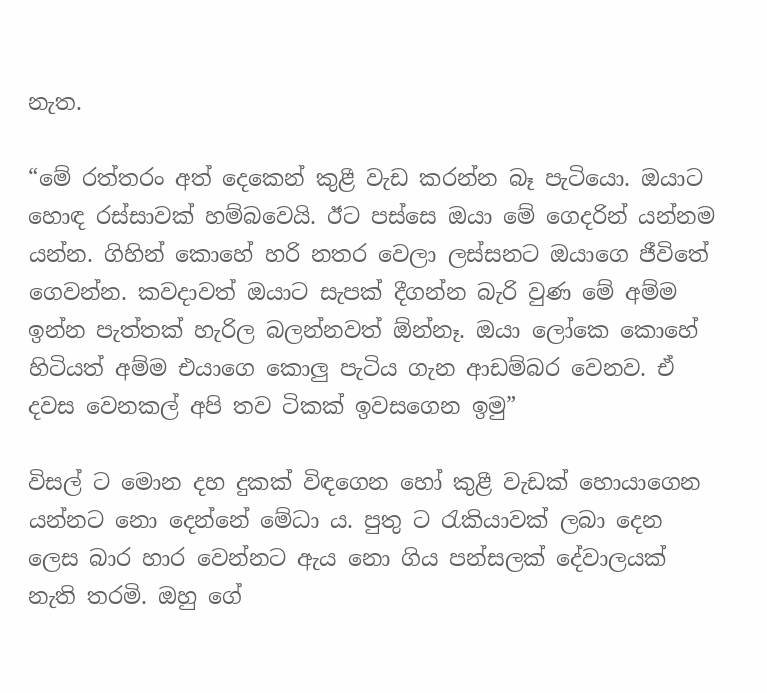නැත.

“මේ රත්තරං අත් දෙකෙන් කුළී වැඩ කරන්න බෑ පැටියො. ඔයාට හොඳ රස්සාවක් හම්බවෙයි. ඊට පස්සෙ ඔයා මේ ගෙදරින් යන්නම යන්න. ගිහින් කොහේ හරි නතර වෙලා ලස්සනට ඔයාගෙ ජීවිතේ ගෙවන්න. කවදාවත් ඔයාට සැපක් දීගන්න බැරි වුණ මේ අම්ම ඉන්න පැත්තක් හැරිල බලන්නවත් ඕන්නෑ. ඔයා ලෝකෙ කොහේ හිටියත් අම්ම එයාගෙ කොලු පැටිය ගැන ආඩම්බර වෙනව. ඒ දවස වෙනකල් අපි තව ටිකක් ඉවසගෙන ඉමු”

විසල් ට මොන දහ දුකක් විඳගෙන හෝ කුළී වැඩක් හොයාගෙන යන්නට නො දෙන්නේ මේධා ය. පුතු ට රැකියාවක් ලබා දෙන ලෙස බාර හාර වෙන්නට ඇය නො ගිය පන්සලක් දේවාලයක් නැති තරමි. ඔහු ගේ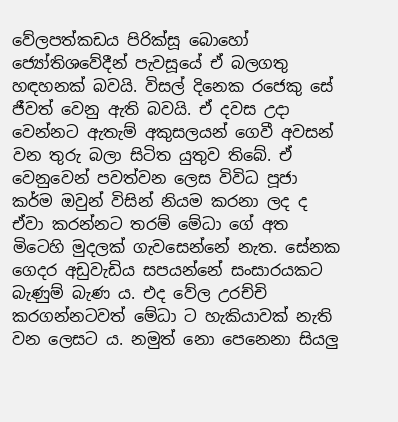වේලපත්කඩය පිරික්සූ බොහෝ ජ්‍යෝතිශවේදීන් පැවසූයේ ඒ බලගතු හඳහනක් බවයි. විසල් දිනෙක රජෙකු සේ ජීවත් වෙනු ඇති බවයි. ඒ දවස උදා වෙන්නට ඇතැම් අකුසලයන් ගෙවී අවසන් වන තුරු බලා සිටිත යුතුව තිබේ. ඒ වෙනුවෙන් පවත්වන ලෙස විවිධ පූජා කර්ම ඔවුන් විසින් නියම කරනා ලද ද ඒවා කරන්නට තරම් මේධා ගේ අත මිටෙහි මුදලක් ගැවසෙන්නේ නැත. සේනක ගෙදර අඩුවැඩිය සපයන්නේ සංසාරයකට බැණුම් බැණ ය. එද වේල උරච්චි කරගන්නටවත් මේධා ට හැකියාවක් නැති වන ලෙසට ය. නමුත් නො පෙනෙනා සියලු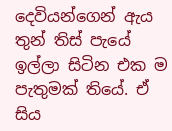දෙවියන්ගෙන් ඇය තුන් තිස් පැයේ ඉල්ලා සිටින එක ම පැතුමක් තියේ. ඒ සිය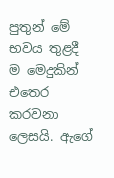පුතුන් මේ භවය තුළදී ම මෙදුකින් එතෙර කරවනා ලෙසයි. ඇගේ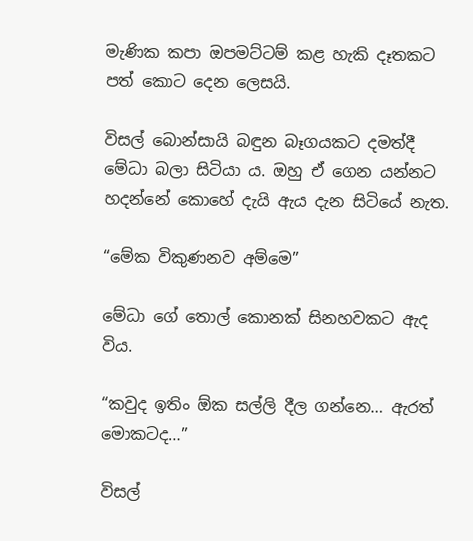මැණික කපා ඔපමට්ටම් කළ හැකි දෑතකට පත් කොට දෙන ලෙසයි.

විසල් බොන්සායි බඳුන බෑගයකට දමත්දී මේධා බලා සිටියා ය. ඔහු ඒ ගෙන යන්නට හදන්නේ කොහේ දැයි ඇය දැන සිටියේ නැත.

“මේක විකුණනව අම්මෙ”

මේධා ගේ තොල් කොනක් සිනහවකට ඇද විය.

“කවුද ඉතිං ඕක සල්ලි දීල ගන්නෙ… ඇරත් මොකටද…”

විසල්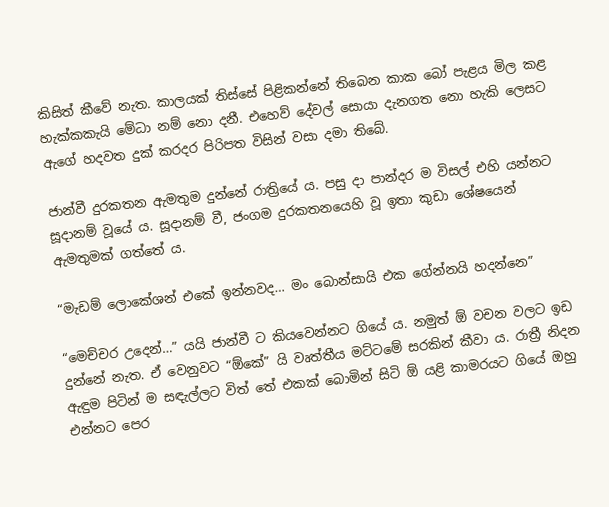කිසිත් කීවේ නැත. කාලයක් තිස්සේ පිළිකන්නේ තිබෙන කාක බෝ පැළය මිල කළ හැක්කකැයි මේධා නම් නො දනී. එහෙව් දේවල් සොයා දැනගත නො හැකි ලෙසට ඇගේ හදවත දුක් කරදර පිරිපත විසින් වසා දමා තිබේ.

ජාන්වී දුරකතන ඇමතුම දුන්නේ රාත්‍රියේ ය. පසු දා පාන්දර ම විසල් එහි යන්නට සූදානම් වූයේ ය. සූදානම් වී, ජංගම දුරකතනයෙහි වූ ඉතා කුඩා ශේෂයෙන් ඇමතුමක් ගත්තේ ය.

“මැඩම් ලොකේශන් එකේ ඉන්නවද… මං බොන්සායි එක ගේන්නයි හදන්නෙ”

“මෙච්චර උදෙන්…” යයි ජාන්වී ට කියවෙන්නට ගියේ ය. නමුත් ඕ වචන වලට ඉඩ දුන්නේ නැත. ඒ වෙනුවට “ඕකේ” යි වෘත්තීය මට්ටමේ සරකින් කීවා ය. රාත්‍රී නිදන ඇඳුම පිටින් ම සඳැල්ලට විත් තේ එකක් බොමින් සිටි ඕ යළි කාමරයට ගියේ ඔහු එන්නට පෙර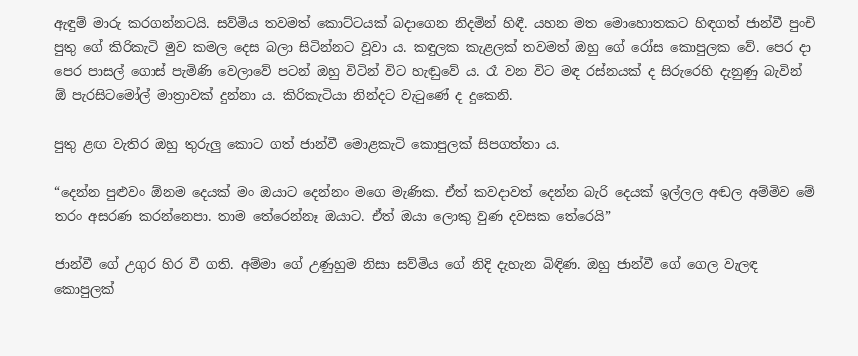ඇඳුම් මාරු කරගන්නටයි. සව්මිය තවමත් කොට්ටයක් බදාගෙන නිදමින් හිඳී. යහන මත මොහොතකට හිඳගත් ජාන්වී පුංචි පුතු ගේ කිරිකැටි මුව කමල දෙස බලා සිටින්නට වූවා ය. කඳුලක කැළලක් තවමත් ඔහු ගේ රෝස කොපුලක වේ. පෙර දා පෙර පාසල් ගොස් පැමිණි වෙලාවේ පටන් ඔහු විටින් විට හැඬුවේ ය. රෑ වන විට මඳ රස්නයක් ද සිරුරෙහි දැනුණු බැවින් ඕ පැරසිටමෝල් මාත්‍රාවක් දුන්නා ය. කිරිකැටියා නින්දට වැටුණේ ද දුකෙනි.

පුතු ළඟ වැතිර ඔහු තුරුලු කොට ගත් ජාන්වී මොළකැටි කොපුලක් සිපගත්තා ය.

“දෙන්න පුළුවං ඕනම දෙයක් මං ඔයාට දෙන්නං මගෙ මැණික. ඒත් කවදාවත් දෙන්න බැරි දෙයක් ඉල්ලල අඬල අම්මිව මේ තරං අසරණ කරන්නෙපා. තාම තේරෙන්නෑ ඔයාට. ඒත් ඔයා ලොකු වුණ දවසක තේරෙයි”

ජාන්වී ගේ උගුර හිර වී ගති. අම්මා ගේ උණුහුම නිසා සව්මිය ගේ නිදි දැහැන බිඳිණ. ඔහු ජාන්වී ගේ ගෙල වැලඳ කොපුලක්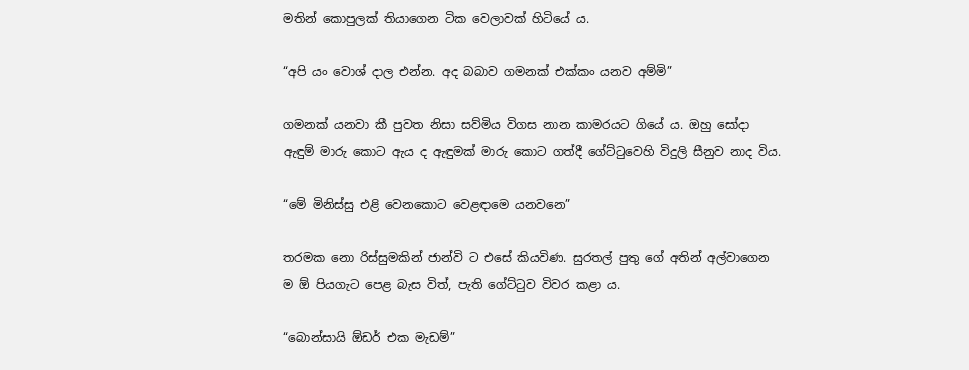මතින් කොපුලක් තියාගෙන ටික වෙලාවක් හිටියේ ය.

“අපි යං වොශ් දාල එන්න. අද බබාව ගමනක් එක්කං යනව අම්මි”

ගමනක් යනවා කී පුවත නිසා සව්මිය විගස නාන කාමරයට ගියේ ය. ඔහු සෝදා ඇඳුම් මාරු කොට ඇය ද ඇඳුමක් මාරු කොට ගත්දී ගේට්ටුවෙහි විදුලි සීනුව නාද විය.

“මේ මිනිස්සු එළි වෙනකොට වෙළඳාමෙ යනවනෙ”

තරමක නො රිස්සුමකින් ජාන්වි ට එසේ කියවිණ. සුරතල් පුතු ගේ අතින් අල්වාගෙන ම ඕ පියගැට පෙළ බැස විත්, පැති ගේට්ටුව විවර කළා ය.

“බොන්සායි ඕඩර් එක මැඩම්”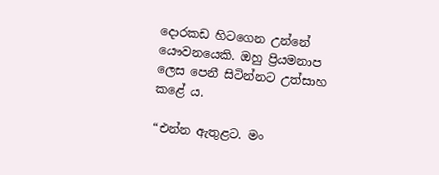දොරකඩ හිටගෙන උන්නේ  යෞවනයෙකි. ඔහු ප්‍රියමනාප ලෙස පෙනී සිටින්නට උත්සාහ කළේ ය.

“එන්න ඇතුළට. මං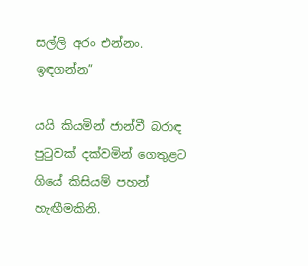සල්ලි අරං එන්නං. ඉඳගන්න”

යයි කියමින් ජාන්වී බරාඳ පුටුවක් දක්වමින් ගෙතුළට ගියේ කිසියම් පහන් හැඟීමකිනි.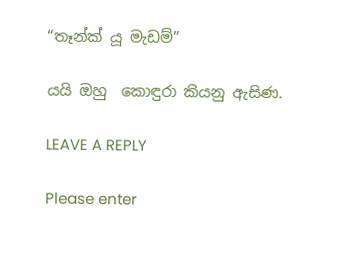“තෑන්ක් යූ මැඩම්”

යයි ඔහු  කොඳුරා කියනු ඇසිණ.

LEAVE A REPLY

Please enter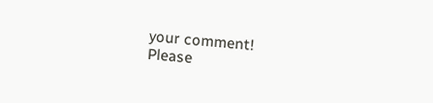your comment!
Please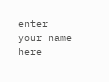enter your name here